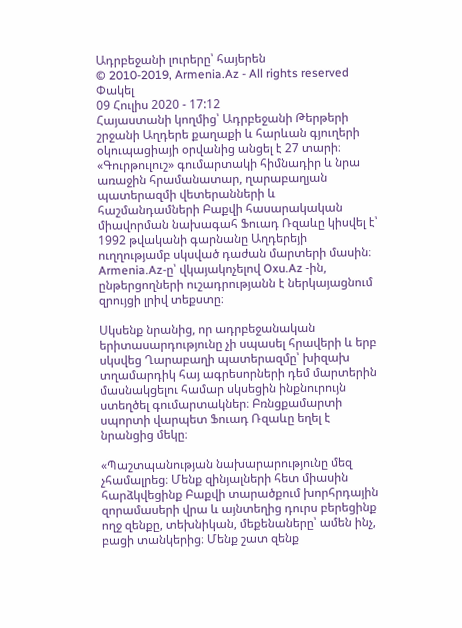Ադրբեջանի լուրերը՝ հայերեն
© 2010-2019, Armenia.Az - All rights reserved
Փակել
09 Հուլիս 2020 - 17:12
Հայաստանի կողմից՝ Ադրբեջանի Թերթերի շրջանի Աղդերե քաղաքի և հարևան գյուղերի օկուպացիայի օրվանից անցել է 27 տարի։
«Գուրթուլուշ» գումարտակի հիմնադիր և նրա առաջին հրամանատար, ղարաբաղյան պատերազմի վետերանների և հաշմանդամների Բաքվի հասարակական միավորման նախագահ Ֆուադ Ռզաևը կիսվել է՝ 1992 թվականի գարնանը Աղդերեյի ուղղությամբ սկսված դաժան մարտերի մասին։
Armenia.Az-ը՝ վկայակոչելով Oxu.Az -ին, ընթերցողների ուշադրությանն է ներկայացնում զրույցի լրիվ տեքստը։

Սկսենք նրանից, որ ադրբեջանական երիտասարդությունը չի սպասել հրավերի և երբ սկսվեց Ղարաբաղի պատերազմը՝ խիզախ տղամարդիկ հայ ագրեսորների դեմ մարտերին մասնակցելու համար սկսեցին ինքնուրույն ստեղծել գումարտակներ։ Բռնցքամարտի սպորտի վարպետ Ֆուադ Ռզաևը եղել է նրանցից մեկը։

«Պաշտպանության նախարարությունը մեզ չհամալրեց։ Մենք զինյալների հետ միասին հարձկվեցինք Բաքվի տարածքում խորհրդային զորամասերի վրա և այնտեղից դուրս բերեցինք ողջ զենքը, տեխնիկան, մեքենաները՝ ամեն ինչ, բացի տանկերից։ Մենք շատ զենք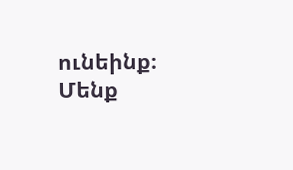ունեինք։ Մենք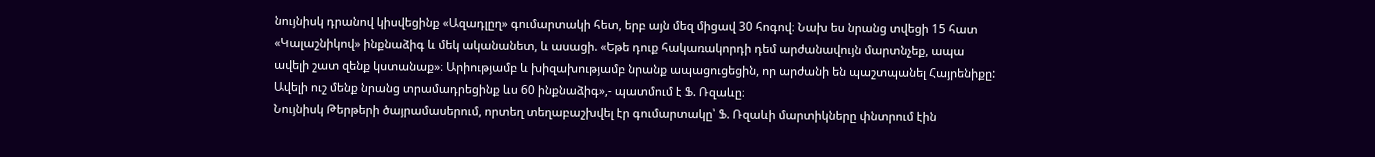նույնիսկ դրանով կիսվեցինք «Ազադլըղ» գումարտակի հետ, երբ այն մեզ միցավ 30 հոգով։ Նախ ես նրանց տվեցի 15 հատ «Կալաշնիկով» ինքնաձիգ և մեկ ականանետ, և ասացի. «Եթե դուք հակառակորդի դեմ արժանավույն մարտնչեք, ապա ավելի շատ զենք կստանաք»։ Արիությամբ և խիզախությամբ նրանք ապացուցեցին, որ արժանի են պաշտպանել Հայրենիքը: Ավելի ուշ մենք նրանց տրամադրեցինք ևս 60 ինքնաձիգ»,- պատմում է Ֆ. Ռզաևը։
Նույնիսկ Թերթերի ծայրամասերում, որտեղ տեղաբաշխվել էր գումարտակը՝ Ֆ. Ռզաևի մարտիկները փնտրում էին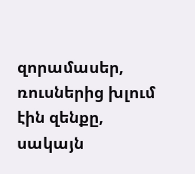զորամասեր, ռուսներից խլում էին զենքը, սակայն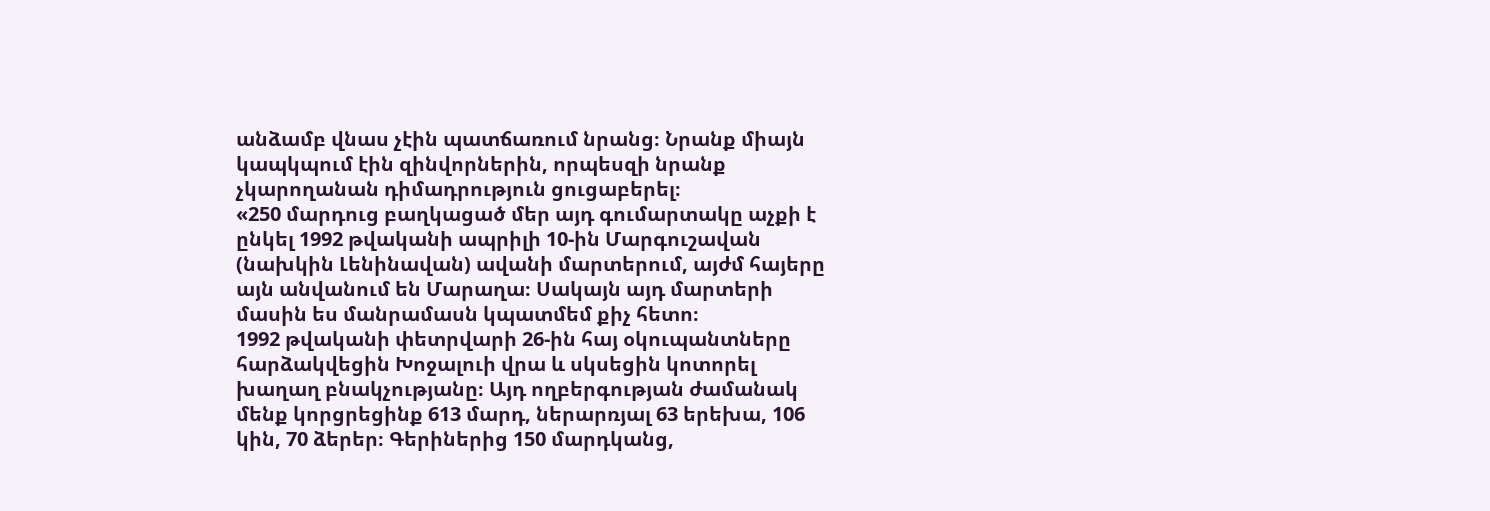անձամբ վնաս չէին պատճառում նրանց։ Նրանք միայն կապկպում էին զինվորներին, որպեսզի նրանք չկարողանան դիմադրություն ցուցաբերել։
«250 մարդուց բաղկացած մեր այդ գումարտակը աչքի է ընկել 1992 թվականի ապրիլի 10-ին Մարգուշավան (նախկին Լենինավան) ավանի մարտերում, այժմ հայերը այն անվանում են Մարաղա։ Սակայն այդ մարտերի մասին ես մանրամասն կպատմեմ քիչ հետո։
1992 թվականի փետրվարի 26-ին հայ օկուպանտները հարձակվեցին Խոջալուի վրա և սկսեցին կոտորել խաղաղ բնակչությանը։ Այդ ողբերգության ժամանակ մենք կորցրեցինք 613 մարդ, ներարռյալ 63 երեխա, 106 կին, 70 ձերեր։ Գերիներից 150 մարդկանց,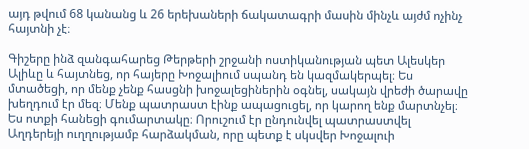այդ թվում 68 կանանց և 26 երեխաների ճակատագրի մասին մինչև այժմ ոչինչ հայտնի չէ։

Գիշերը ինձ զանգահարեց Թերթերի շրջանի ոստիկանության պետ Ալեսկեր Ալիևը և հայտնեց, որ հայերը Խոջալիում սպանդ են կազմակերպել։ Ես մտածեցի, որ մենք չենք հասցնի խոջալեցիներին օգնել, սակայն վրեժի ծարավը խեղդում էր մեզ։ Մենք պատրաստ էինք ապացուցել, որ կարող ենք մարտնչել։ Ես ոտքի հանեցի գումարտակը։ Որուշում էր ընդունվել պատրաստվել Աղդերեյի ուղղությամբ հարձակման, որը պետք է սկսվեր Խոջալուի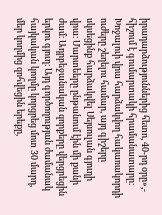իրադարձություններից հետո, 40-րդ օրը»,- հիշում է գումարտակի հրամանատարը։
Խոջալուի վրա հարձակվող հակառակորդի ուժերը շեղելու համար, այդ գիշերը սկսեցինք հարձակվել Սեյսուլան գյուղի վրա։ Մարտեերը ընթանում էին մի քանի ժամ։ Ադրբեջանական զորքերը վերցրեցին երկու գյուղ։ Այդ գործողության ժամանակ հայկական կողմը կորցրեց մոտ 30 մարդ, մեր կողմից զոհվեցին երեքը,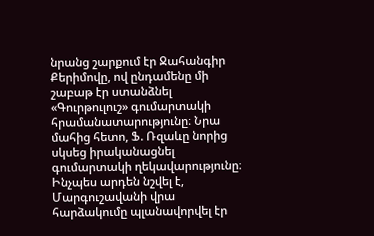նրանց շարքում էր Ջահանգիր Քերիմովը, ով ընդամենը մի շաբաթ էր ստանձնել «Գուրթուլուշ» գումարտակի հրամանատարությունը։ Նրա մահից հետո, Ֆ. Ռզաևը նորից սկսեց իրականացնել գումարտակի ղեկավարությունը։
Ինչպես արդեն նշվել է, Մարգուշավանի վրա հարձակումը պլանավորվել էր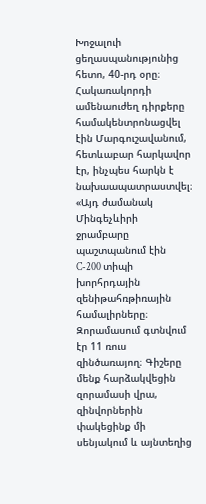Խոջալուի ցեղասպանությունից հետո, 40-րդ օրը։ Հակառակորդի ամենաուժեղ դիրքերը համակենտրոնացվել էին Մարգուշավանում, հետևաբար հարկավոր էր, ինչպես հարկն է նախաապատրաստվել։
«Այդ ժամանակ Մինգեչևիրի ջրամբարը պաշտպանում էին C-200 տիպի խորհրդային զենիթահռթիռային համալիրները։ Զորամասում գտնվում էր 11 ռուս զինծառայող։ Գիշերը մենք հարձակվեցին զորամասի վրա, զինվորներին փակեցինք մի սենյակում և այնտեղից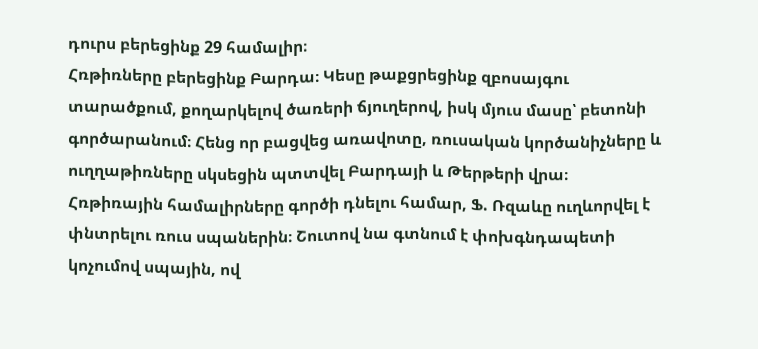դուրս բերեցինք 29 համալիր։
Հռթիռները բերեցինք Բարդա։ Կեսը թաքցրեցինք զբոսայգու տարածքում, քողարկելով ծառերի ճյուղերով, իսկ մյուս մասը՝ բետոնի գործարանում։ Հենց որ բացվեց առավոտը, ռուսական կործանիչները և ուղղաթիռները սկսեցին պտտվել Բարդայի և Թերթերի վրա։
Հռթիռային համալիրները գործի դնելու համար, Ֆ. Ռզաևը ուղևորվել է փնտրելու ռուս սպաներին։ Շուտով նա գտնում է փոխգնդապետի կոչումով սպային, ով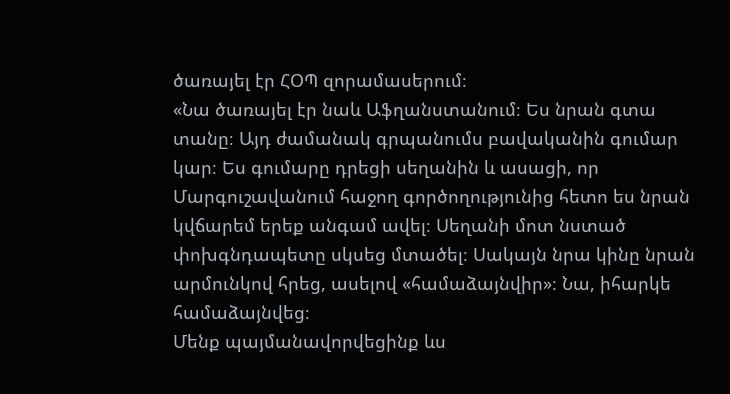ծառայել էր ՀՕՊ զորամասերում։
«Նա ծառայել էր նաև Աֆղանստանում։ Ես նրան գտա տանը։ Այդ ժամանակ գրպանումս բավականին գումար կար։ Ես գումարը դրեցի սեղանին և ասացի, որ Մարգուշավանում հաջող գործողությունից հետո ես նրան կվճարեմ երեք անգամ ավել։ Սեղանի մոտ նստած փոխգնդապետը սկսեց մտածել։ Սակայն նրա կինը նրան արմունկով հրեց, ասելով «համաձայնվիր»։ Նա, իհարկե համաձայնվեց։
Մենք պայմանավորվեցինք ևս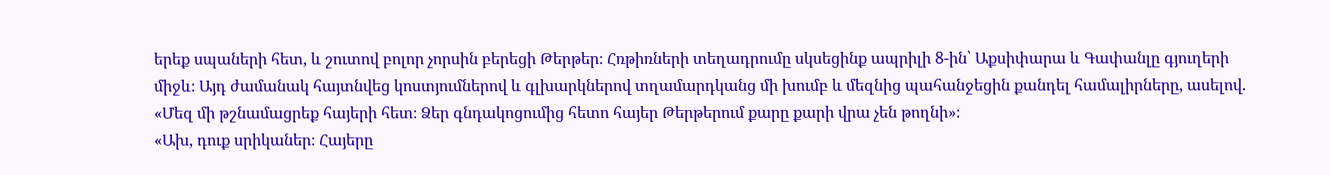երեք սպաների հետ, և շուտով բոլոր չորսին բերեցի Թերթեր։ Հռթիռների տեղադրումը սկսեցինք ապրիլի 8-ին՝ Աքսիփարա և Գափանլը գյուղերի միջև։ Այդ ժամանակ հայտնվեց կոստյումներով և գլխարկներով տղամարդկանց մի խումբ և մեզնից պահանջեցին քանդել համալիրները, ասելով. «Մեզ մի թշնամացրեք հայերի հետ։ Ձեր գնդակոցումից հետո հայեր Թերթերում քարը քարի վրա չեն թողնի»։
«Ախ, դուք սրիկաներ։ Հայերը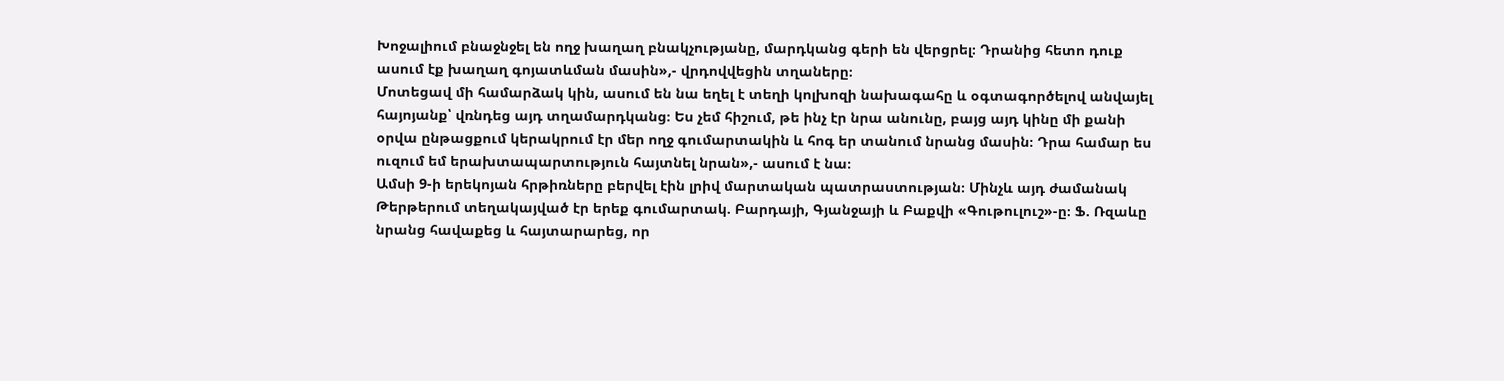Խոջալիում բնաջնջել են ողջ խաղաղ բնակչությանը, մարդկանց գերի են վերցրել։ Դրանից հետո դուք ասում էք խաղաղ գոյատևման մասին»,- վրդովվեցին տղաները։
Մոտեցավ մի համարձակ կին, ասում են նա եղել է տեղի կոլխոզի նախագահը և օգտագործելով անվայել հայոյանք՝ վռնդեց այդ տղամարդկանց։ Ես չեմ հիշում, թե ինչ էր նրա անունը, բայց այդ կինը մի քանի օրվա ընթացքում կերակրում էր մեր ողջ գումարտակին և հոգ եր տանում նրանց մասին։ Դրա համար ես ուզում եմ երախտապարտություն հայտնել նրան»,- ասում է նա։
Ամսի 9-ի երեկոյան հրթիռները բերվել էին լրիվ մարտական պատրաստության։ Մինչև այդ ժամանակ Թերթերում տեղակայված էր երեք գումարտակ. Բարդայի, Գյանջայի և Բաքվի «Գութուլուշ»-ը։ Ֆ. Ռզաևը նրանց հավաքեց և հայտարարեց, որ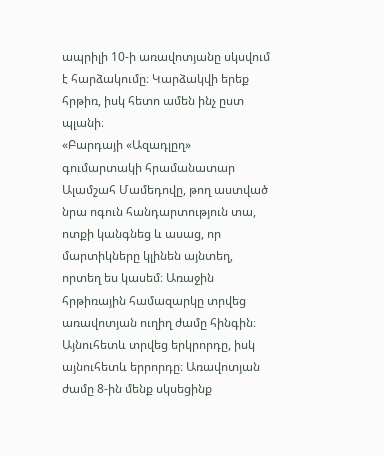ապրիլի 10-ի առավոտյանը սկսվում է հարձակումը։ Կարձակվի երեք հրթիռ, իսկ հետո ամեն ինչ ըստ պլանի։
«Բարդայի «Ազադլըղ» գումարտակի հրամանատար Ալամշահ Մամեդովը, թող աստված նրա ոգուն հանդարտություն տա, ոտքի կանգնեց և ասաց, որ մարտիկները կլինեն այնտեղ, որտեղ ես կասեմ։ Առաջին հրթիռային համազարկը տրվեց առավոտյան ուղիղ ժամը հինգին։ Այնուհետև տրվեց երկրորդը, իսկ այնուհետև երրորդը։ Առավոտյան ժամը 8-ին մենք սկսեցինք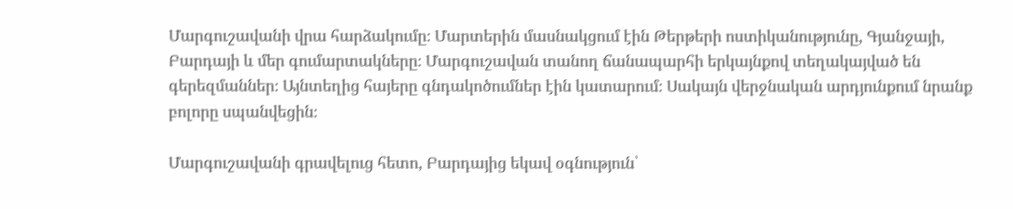Մարգուշավանի վրա հարձակումը։ Մարտերին մասնակցում էին Թերթերի ոստիկանությունը, Գյանջայի, Բարդայի և մեր գումարտակները։ Մարգուշավան տանող ճանապարհի երկայնքով տեղակայված են գերեզմաններ։ Այնտեղից հայերը գնդակոծումներ էին կատարում։ Սակայն վերջնական արդյունքում նրանք բոլորը սպանվեցին։

Մարգուշավանի գրավելուց հետո, Բարդայից եկավ օգնություն՝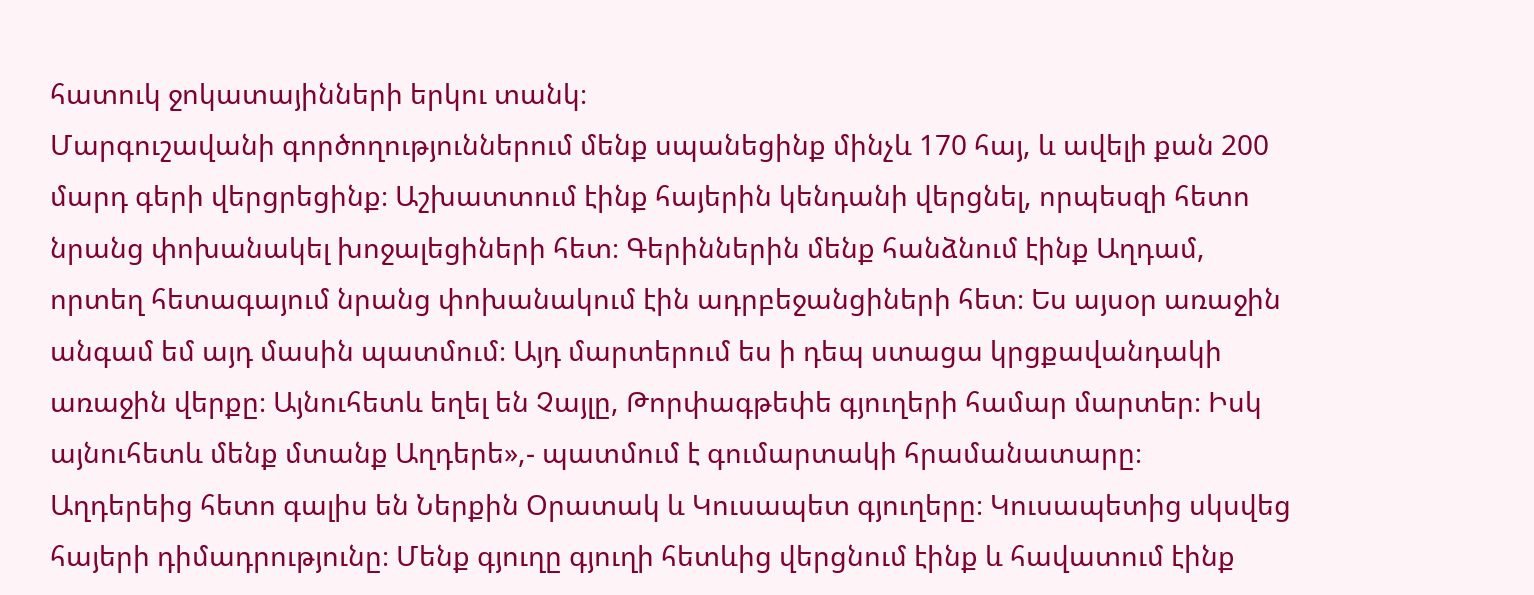հատուկ ջոկատայինների երկու տանկ։
Մարգուշավանի գործողություններում մենք սպանեցինք մինչև 170 հայ, և ավելի քան 200 մարդ գերի վերցրեցինք։ Աշխատտում էինք հայերին կենդանի վերցնել, որպեսզի հետո նրանց փոխանակել խոջալեցիների հետ։ Գերիններին մենք հանձնում էինք Աղդամ, որտեղ հետագայում նրանց փոխանակում էին ադրբեջանցիների հետ։ Ես այսօր առաջին անգամ եմ այդ մասին պատմում։ Այդ մարտերում ես ի դեպ ստացա կրցքավանդակի առաջին վերքը։ Այնուհետև եղել են Չայլը, Թորփագթեփե գյուղերի համար մարտեր։ Իսկ այնուհետև մենք մտանք Աղդերե»,- պատմում է գումարտակի հրամանատարը։
Աղդերեից հետո գալիս են Ներքին Օրատակ և Կուսապետ գյուղերը։ Կուսապետից սկսվեց հայերի դիմադրությունը։ Մենք գյուղը գյուղի հետևից վերցնում էինք և հավատում էինք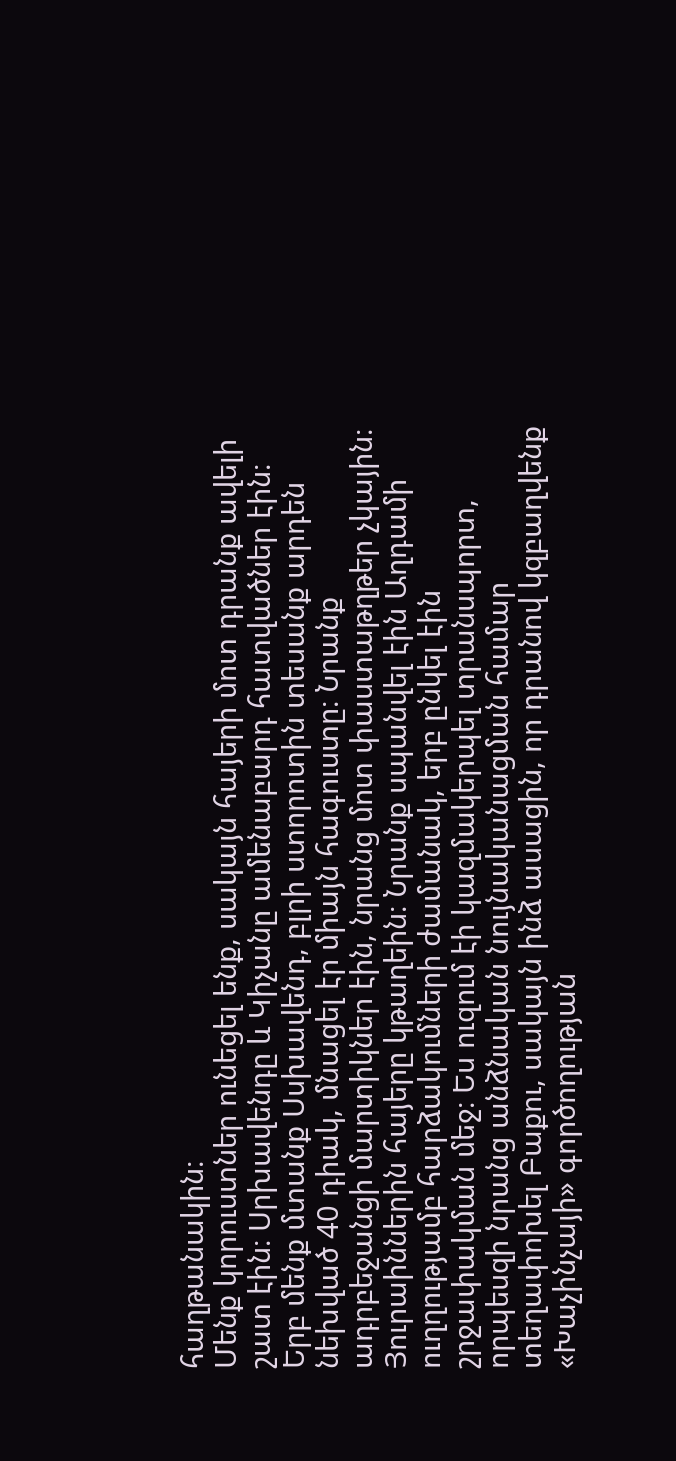հաղթանակին։
Մենք կորուստներ ունեցել ենք, սակայն հայերի մոտ դրանք ավելի շատ էին։ Սրխավենդը և Կիչանը ամենաբարդ հատվածներ էին։ Երբ մենք մտանք Սսխավենդ, բլրի ստորոտին տեսանք արդեն նեխված 40 դիակ, մնացել էր միայն հագուստը։ Նրանք ադրբեջանցի մարտիկներ էին, նրանց մոտ փաստաթղթեր չկային։ Յուրաիններին հայերը կթաղեին։ Նրանք սպանվել էին Աղդամի ուղղությամբ հարձակումների ժամանակ, երբ ընկել էին շրջափակման մեջ։ Ես ուզում էի կազմակերպել տրանսպորտ, որպեսզի նրանց անձնական նույնականացման համար տեղափոխել Բաքու, սակայն ինձ ասացին, որ դրանով կզբաղվենք «Խաչինչայի» գործողության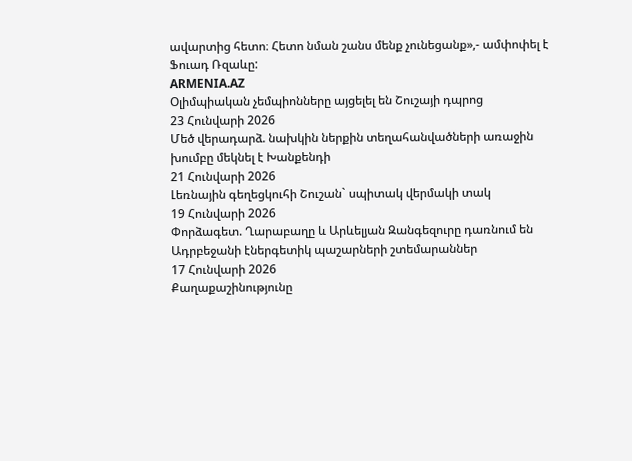ավարտից հետո։ Հետո նման շանս մենք չունեցանք»,- ամփոփել է Ֆուադ Ռզաևը:
ARMENIA.AZ
Օլիմպիական չեմպիոնները այցելել են Շուշայի դպրոց
23 Հունվարի 2026
Մեծ վերադարձ. նախկին ներքին տեղահանվածների առաջին խումբը մեկնել է Խանքենդի
21 Հունվարի 2026
Լեռնային գեղեցկուհի Շուշան` սպիտակ վերմակի տակ
19 Հունվարի 2026
Փորձագետ. Ղարաբաղը և Արևելյան Զանգեզուրը դառնում են Ադրբեջանի էներգետիկ պաշարների շտեմարաններ
17 Հունվարի 2026
Քաղաքաշինությունը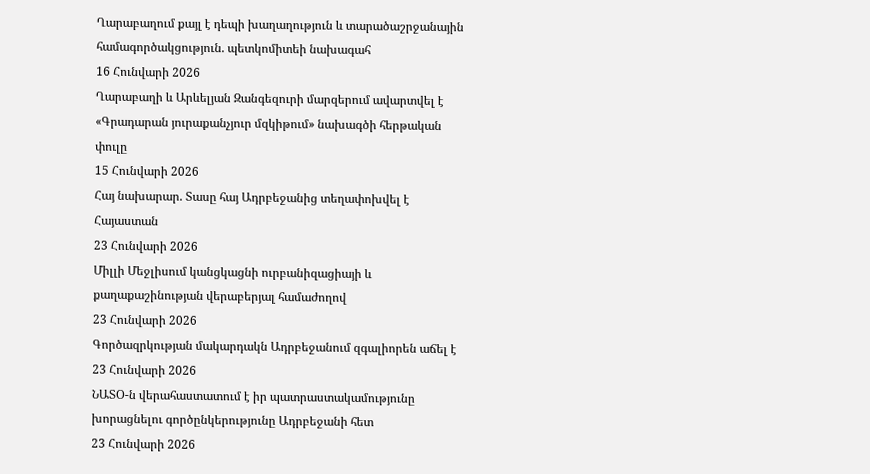Ղարաբաղում քայլ է դեպի խաղաղություն և տարածաշրջանային համագործակցություն. պետկոմիտեի նախագահ
16 Հունվարի 2026
Ղարաբաղի և Արևելյան Զանգեզուրի մարզերում ավարտվել է «Գրադարան յուրաքանչյուր մզկիթում» նախագծի հերթական փուլը
15 Հունվարի 2026
Հայ նախարար. Տասը հայ Ադրբեջանից տեղափոխվել է Հայաստան
23 Հունվարի 2026
Միլլի Մեջլիսում կանցկացնի ուրբանիզացիայի և քաղաքաշինության վերաբերյալ համաժողով
23 Հունվարի 2026
Գործազրկության մակարդակն Ադրբեջանում զգալիորեն աճել է
23 Հունվարի 2026
ՆԱՏՕ-ն վերահաստատում է իր պատրաստակամությունը խորացնելու գործընկերությունը Ադրբեջանի հետ
23 Հունվարի 2026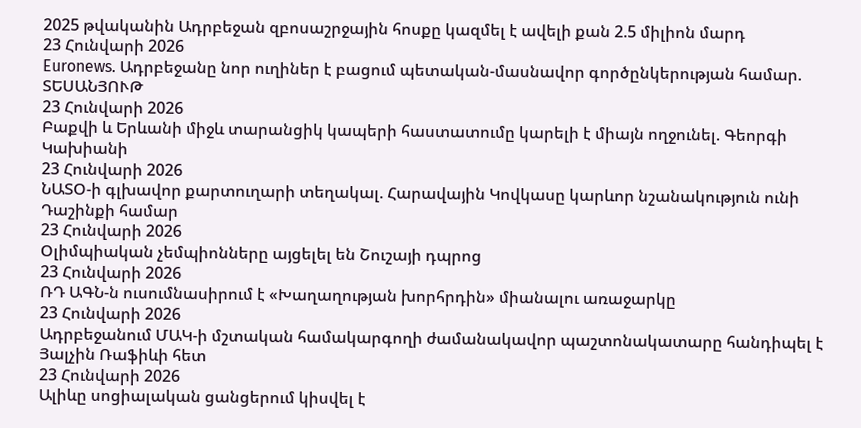2025 թվականին Ադրբեջան զբոսաշրջային հոսքը կազմել է ավելի քան 2.5 միլիոն մարդ
23 Հունվարի 2026
Euronews. Ադրբեջանը նոր ուղիներ է բացում պետական-մասնավոր գործընկերության համար. ՏԵՍԱՆՅՈՒԹ
23 Հունվարի 2026
Բաքվի և Երևանի միջև տարանցիկ կապերի հաստատումը կարելի է միայն ողջունել. Գեորգի Կախիանի
23 Հունվարի 2026
ՆԱՏՕ-ի գլխավոր քարտուղարի տեղակալ. Հարավային Կովկասը կարևոր նշանակություն ունի Դաշինքի համար
23 Հունվարի 2026
Օլիմպիական չեմպիոնները այցելել են Շուշայի դպրոց
23 Հունվարի 2026
ՌԴ ԱԳՆ-ն ուսումնասիրում է «Խաղաղության խորհրդին» միանալու առաջարկը
23 Հունվարի 2026
Ադրբեջանում ՄԱԿ-ի մշտական համակարգողի ժամանակավոր պաշտոնակատարը հանդիպել է Յալչին Ռաֆիևի հետ
23 Հունվարի 2026
Ալիևը սոցիալական ցանցերում կիսվել է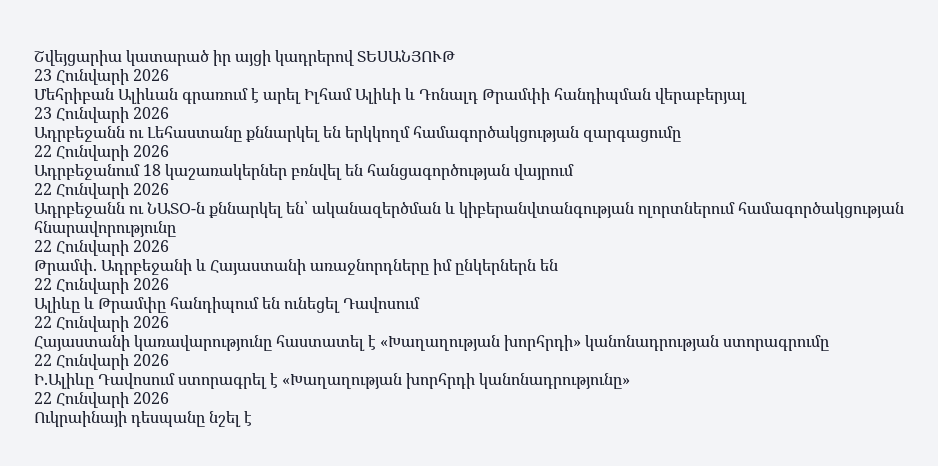Շվեյցարիա կատարած իր այցի կադրերով ՏԵՍԱՆՅՈՒԹ
23 Հունվարի 2026
Մեհրիբան Ալիևան գրառում է արել Իլհամ Ալիևի և Դոնալդ Թրամփի հանդիպման վերաբերյալ
23 Հունվարի 2026
Ադրբեջանն ու Լեհաստանը քննարկել են երկկողմ համագործակցության զարգացումը
22 Հունվարի 2026
Ադրբեջանում 18 կաշառակերներ բռնվել են հանցագործության վայրում
22 Հունվարի 2026
Ադրբեջանն ու ՆԱՏՕ-ն քննարկել են՝ ականազերծման և կիբերանվտանգության ոլորտներում համագործակցության հնարավորությունը
22 Հունվարի 2026
Թրամփ. Ադրբեջանի և Հայաստանի առաջնորդները իմ ընկերներն են
22 Հունվարի 2026
Ալիևը և Թրամփը հանդիպում են ունեցել Դավոսում
22 Հունվարի 2026
Հայաստանի կառավարությունը հաստատել է «Խաղաղության խորհրդի» կանոնադրության ստորագրումը
22 Հունվարի 2026
Ի.Ալիևը Դավոսում ստորագրել է «Խաղաղության խորհրդի կանոնադրությունը»
22 Հունվարի 2026
Ուկրաինայի դեսպանը նշել է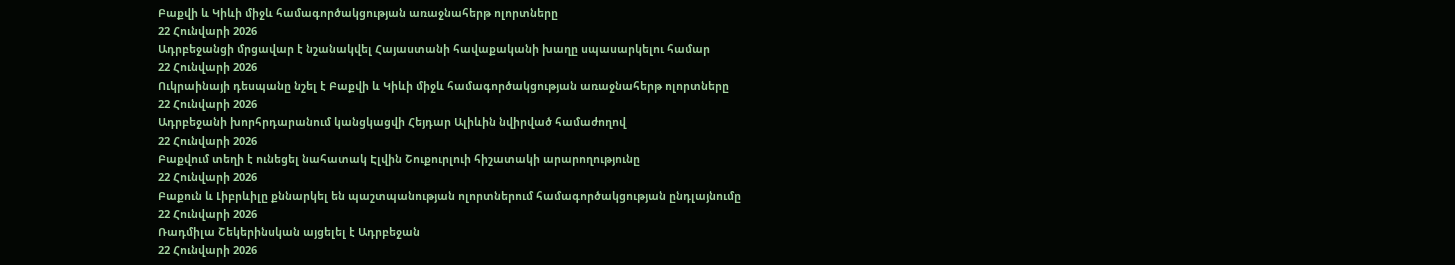Բաքվի և Կիևի միջև համագործակցության առաջնահերթ ոլորտները
22 Հունվարի 2026
Ադրբեջանցի մրցավար է նշանակվել Հայաստանի հավաքականի խաղը սպասարկելու համար
22 Հունվարի 2026
Ուկրաինայի դեսպանը նշել է Բաքվի և Կիևի միջև համագործակցության առաջնահերթ ոլորտները
22 Հունվարի 2026
Ադրբեջանի խորհրդարանում կանցկացվի Հեյդար Ալիևին նվիրված համաժողով
22 Հունվարի 2026
Բաքվում տեղի է ունեցել նահատակ Էլվին Շուքուրլուի հիշատակի արարողությունը
22 Հունվարի 2026
Բաքուն և Լիբրևիլը քննարկել են պաշտպանության ոլորտներում համագործակցության ընդլայնումը
22 Հունվարի 2026
Ռադմիլա Շեկերինսկան այցելել է Ադրբեջան
22 Հունվարի 2026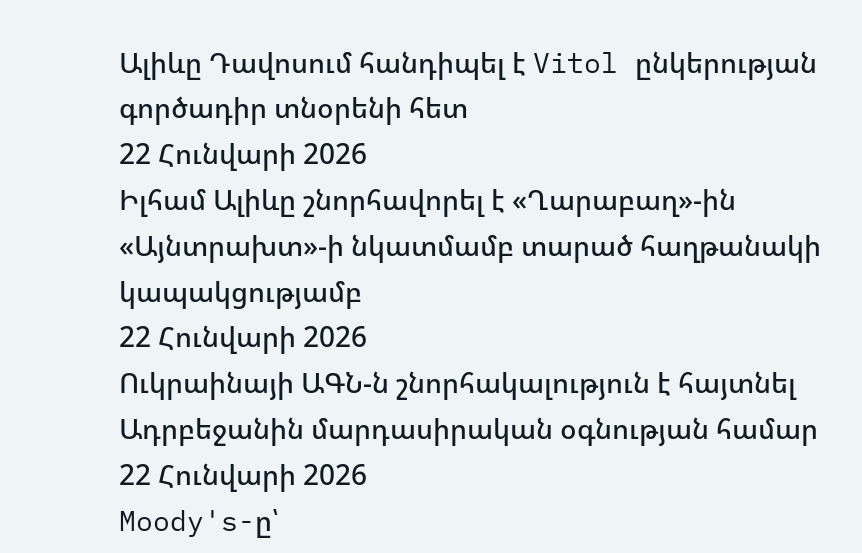Ալիևը Դավոսում հանդիպել է Vitol ընկերության գործադիր տնօրենի հետ
22 Հունվարի 2026
Իլհամ Ալիևը շնորհավորել է «Ղարաբաղ»-ին «Այնտրախտ»-ի նկատմամբ տարած հաղթանակի կապակցությամբ
22 Հունվարի 2026
Ուկրաինայի ԱԳՆ-ն շնորհակալություն է հայտնել Ադրբեջանին մարդասիրական օգնության համար
22 Հունվարի 2026
Moody's-ը՝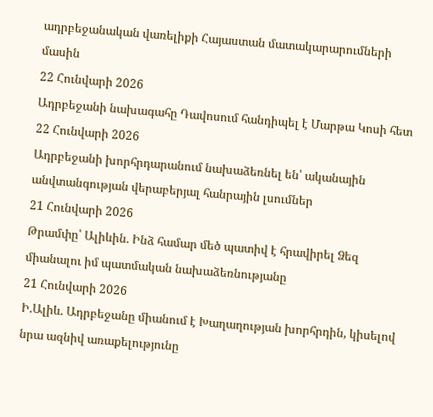ադրբեջանական վառելիքի Հայաստան մատակարարումների մասին
22 Հունվարի 2026
Ադրբեջանի նախագահը Դավոսում հանդիպել է Մարթա Կոսի հետ
22 Հունվարի 2026
Ադրբեջանի խորհրդարանում նախաձեռնել են՝ ականային անվտանգության վերաբերյալ հանրային լսումներ
21 Հունվարի 2026
Թրամփը՝ Ալիևին. Ինձ համար մեծ պատիվ է հրավիրել Ձեզ միանալու իմ պատմական նախաձեռնությանը
21 Հունվարի 2026
Ի.Ալիև. Ադրբեջանը միանում է Խաղաղության խորհրդին, կիսելով նրա ազնիվ առաքելությունը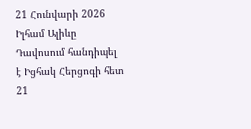21 Հունվարի 2026
Իլհամ Ալիևը Դավոսում հանդիպել է Իցհակ Հերցոգի հետ
21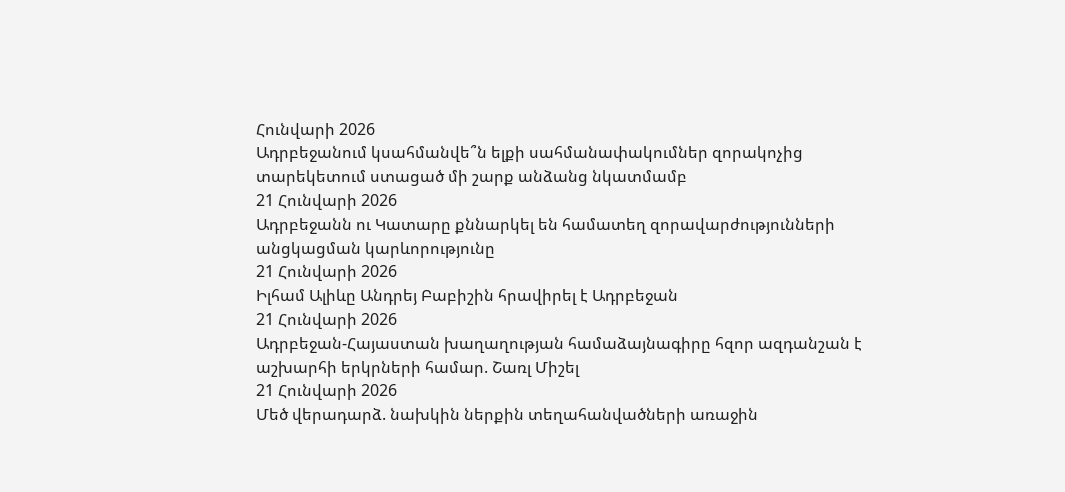Հունվարի 2026
Ադրբեջանում կսահմանվե՞ն ելքի սահմանափակումներ զորակոչից տարեկետում ստացած մի շարք անձանց նկատմամբ
21 Հունվարի 2026
Ադրբեջանն ու Կատարը քննարկել են համատեղ զորավարժությունների անցկացման կարևորությունը
21 Հունվարի 2026
Իլհամ Ալիևը Անդրեյ Բաբիշին հրավիրել է Ադրբեջան
21 Հունվարի 2026
Ադրբեջան-Հայաստան խաղաղության համաձայնագիրը հզոր ազդանշան է աշխարհի երկրների համար. Շառլ Միշել
21 Հունվարի 2026
Մեծ վերադարձ. նախկին ներքին տեղահանվածների առաջին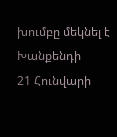խումբը մեկնել է Խանքենդի
21 Հունվարի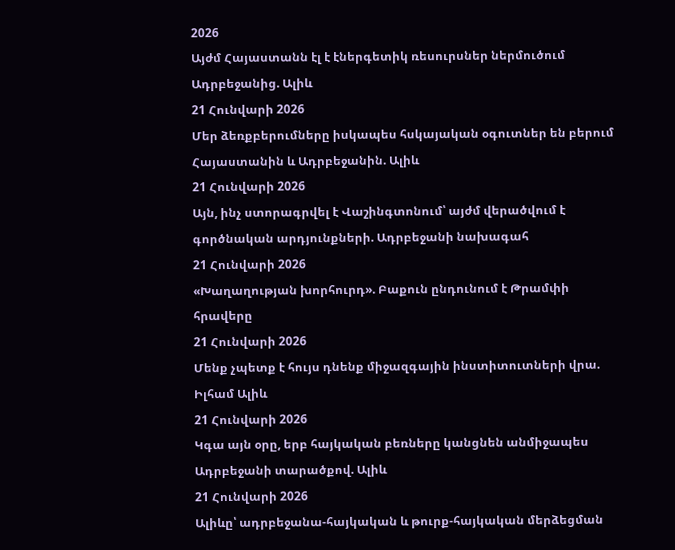2026
Այժմ Հայաստանն էլ է էներգետիկ ռեսուրսներ ներմուծում Ադրբեջանից. Ալիև
21 Հունվարի 2026
Մեր ձեռքբերումները իսկապես հսկայական օգուտներ են բերում Հայաստանին և Ադրբեջանին. Ալիև
21 Հունվարի 2026
Այն, ինչ ստորագրվել է Վաշինգտոնում՝ այժմ վերածվում է գործնական արդյունքների. Ադրբեջանի նախագահ
21 Հունվարի 2026
«Խաղաղության խորհուրդ». Բաքուն ընդունում է Թրամփի հրավերը
21 Հունվարի 2026
Մենք չպետք է հույս դնենք միջազգային ինստիտուտների վրա. Իլհամ Ալիև
21 Հունվարի 2026
Կգա այն օրը, երբ հայկական բեռները կանցնեն անմիջապես Ադրբեջանի տարածքով. Ալիև
21 Հունվարի 2026
Ալիևը՝ ադրբեջանա-հայկական և թուրք-հայկական մերձեցման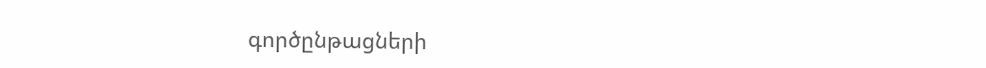գործընթացների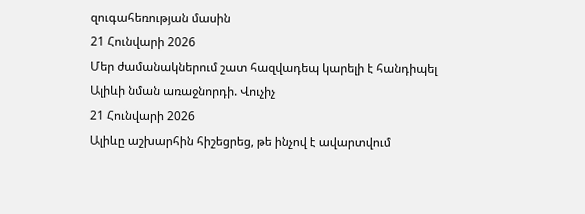զուգահեռության մասին
21 Հունվարի 2026
Մեր ժամանակներում շատ հազվադեպ կարելի է հանդիպել Ալիևի նման առաջնորդի. Վուչիչ
21 Հունվարի 2026
Ալիևը աշխարհին հիշեցրեց, թե ինչով է ավարտվում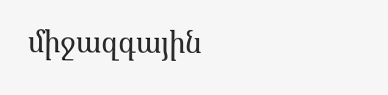միջազգային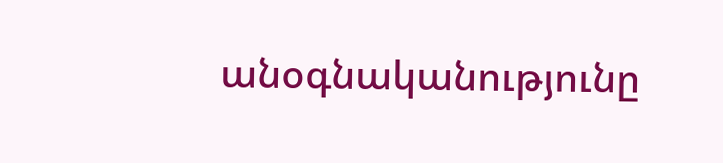անօգնականությունը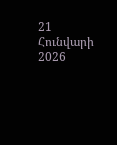21 Հունվարի 2026